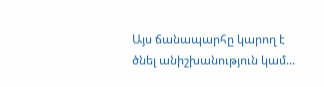Այս ճանապարհը կարող է ծնել անիշխանություն կամ...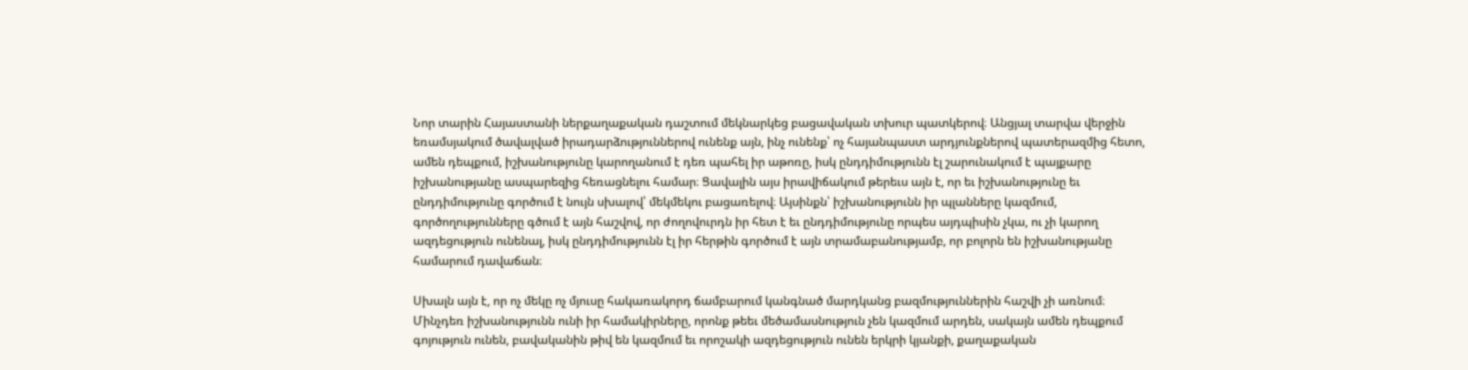Նոր տարին Հայաստանի ներքաղաքական դաշտում մեկնարկեց բացավական տխուր պատկերով։ Անցյալ տարվա վերջին եռամսյակում ծավալված իրադարձություններով ունենք այն, ինչ ունենք՝ ոչ հայանպաստ արդյունքներով պատերազմից հետո, ամեն դեպքում, իշխանությունը կարողանում է դեռ պահել իր աթոռը, իսկ ընդդիմությունն էլ շարունակում է պայքարը իշխանությանը ասպարեզից հեռացնելու համար։ Ցավալին այս իրավիճակում թերեւս այն է, որ եւ իշխանությունը եւ ընդդիմությունը գործում է նույն սխալով՝ մեկմեկու բացառելով։ Այսինքն՝ իշխանությունն իր պլանները կազմում, գործողությունները գծում է այն հաշվով, որ ժողովուրդն իր հետ է եւ ընդդիմությունը որպես այդպիսին չկա, ու չի կարող ազդեցություն ունենալ, իսկ ընդդիմությունն էլ իր հերթին գործում է այն տրամաբանությամբ, որ բոլորն են իշխանությանը համարում դավաճան։

Սխալն այն է, որ ոչ մեկը ոչ մյուսը հակառակորդ ճամբարում կանգնած մարդկանց բազմություններին հաշվի չի առնում։ Մինչդեռ իշխանությունն ունի իր համակիրները, որոնք թեեւ մեծամասնություն չեն կազմում արդեն, սակայն ամեն դեպքում գոյություն ունեն, բավականին թիվ են կազմում եւ որոշակի ազդեցություն ունեն երկրի կյանքի, քաղաքական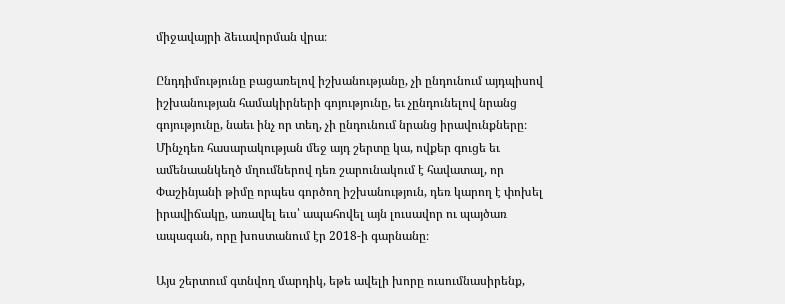միջավայրի ձեւավորման վրա։

Ընդդիմությունը բացառելով իշխանությանը, չի ընդունում այդպիսով իշխանության համակիրների գոյությունը, եւ չընդունելով նրանց գոյությունը, նաեւ ինչ որ տեղ, չի ընդունում նրանց իրավունքները։ Մինչդեռ հասարակության մեջ այդ շերտը կա, ովքեր գուցե եւ ամենաանկեղծ մղումներով դեռ շարունակում է հավատալ, որ Փաշինյանի թիմը որպես գործող իշխանություն, դեռ կարող է փոխել իրավիճակը, առավել եւս՝ ապահովել այն լուսավոր ու պայծառ ապագան, որը խոստանում էր 2018-ի գարնանը։

Այս շերտում գտնվող մարդիկ, եթե ավելի խորը ուսումնասիրենք,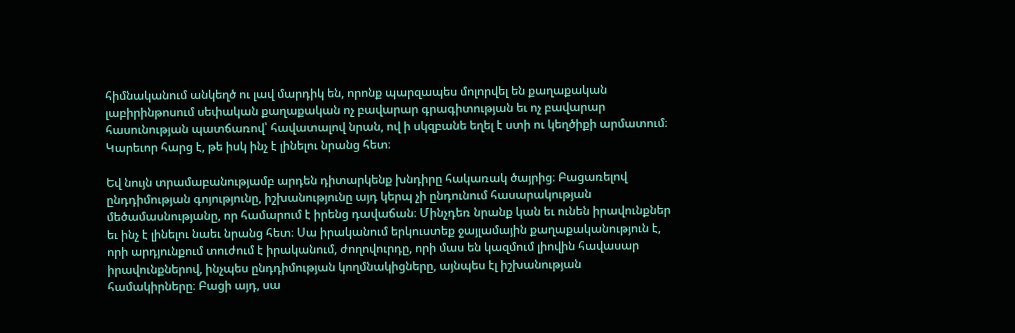հիմնականում անկեղծ ու լավ մարդիկ են, որոնք պարզապես մոլորվել են քաղաքական լաբիրինթոսում սեփական քաղաքական ոչ բավարար գրագիտության եւ ոչ բավարար հասունության պատճառով՝ հավատալով նրան, ով ի սկզբանե եղել է ստի ու կեղծիքի արմատում։ Կարեւոր հարց է, թե իսկ ինչ է լինելու նրանց հետ։

Եվ նույն տրամաբանությամբ արդեն դիտարկենք խնդիրը հակառակ ծայրից։ Բացառելով ընդդիմության գոյությունը, իշխանությունը այդ կերպ չի ընդունում հասարակության մեծամասնությանը, որ համարում է իրենց դավաճան։ Մինչդեռ նրանք կան եւ ունեն իրավունքներ եւ ինչ է լինելու նաեւ նրանց հետ։ Սա իրականում երկուստեք ջայլամային քաղաքականություն է, որի արդյունքում տուժում է իրականում, ժողովուրդը, որի մաս են կազմում լիովին հավասար իրավունքներով, ինչպես ընդդիմության կողմնակիցները, այնպես էլ իշխանության համակիրները։ Բացի այդ, սա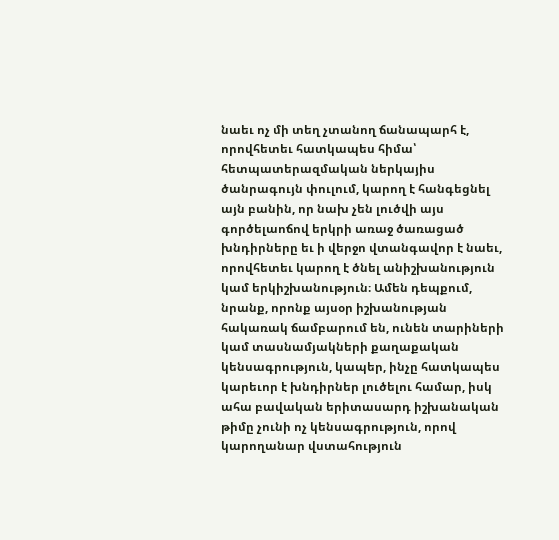նաեւ ոչ մի տեղ չտանող ճանապարհ է, որովհետեւ հատկապես հիմա՝ հետպատերազմական ներկայիս ծանրագույն փուլում, կարող է հանգեցնել այն բանին, որ նախ չեն լուծվի այս գործելաոճով երկրի առաջ ծառացած խնդիրները եւ ի վերջո վտանգավոր է նաեւ, որովհետեւ կարող է ծնել անիշխանություն կամ երկիշխանություն։ Ամեն դեպքում, նրանք, որոնք այսօր իշխանության հակառակ ճամբարում են, ունեն տարիների կամ տասնամյակների քաղաքական կենսագրություն, կապեր, ինչը հատկապես կարեւոր է խնդիրներ լուծելու համար, իսկ ահա բավական երիտասարդ իշխանական թիմը չունի ոչ կենսագրություն, որով կարողանար վստահություն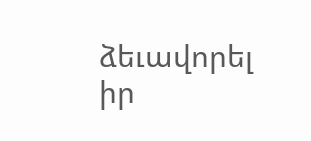ձեւավորել իր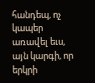հանդեպ, ոչ կապեր առավել եւս, այն կարգի, որ երկրի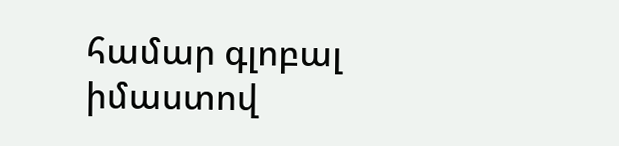համար գլոբալ իմաստով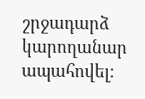շրջադարձ կարողանար ապահովել։